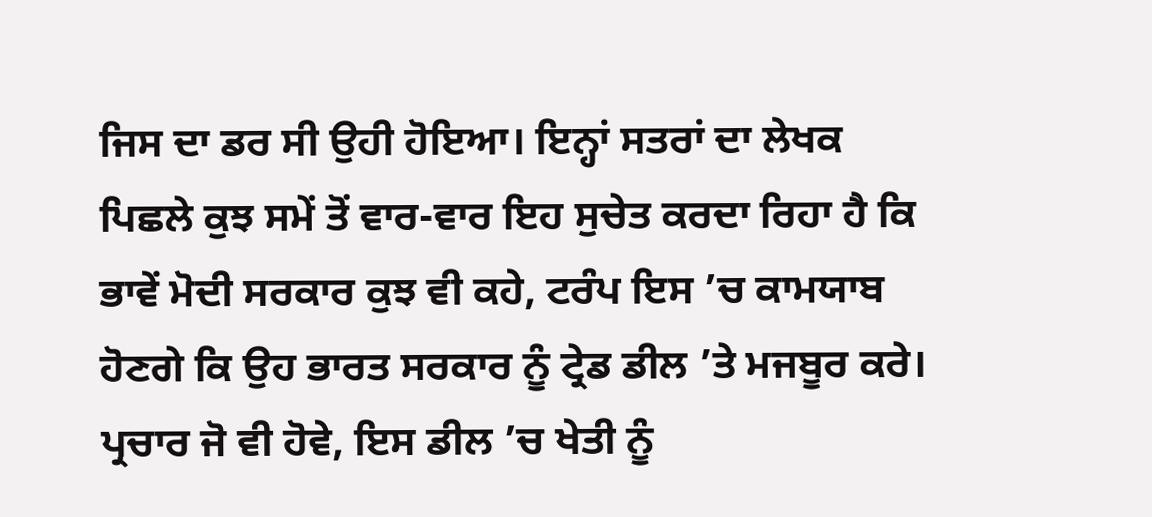ਜਿਸ ਦਾ ਡਰ ਸੀ ਉਹੀ ਹੋਇਆ। ਇਨ੍ਹਾਂ ਸਤਰਾਂ ਦਾ ਲੇਖਕ ਪਿਛਲੇ ਕੁਝ ਸਮੇਂ ਤੋਂ ਵਾਰ-ਵਾਰ ਇਹ ਸੁਚੇਤ ਕਰਦਾ ਰਿਹਾ ਹੈ ਕਿ ਭਾਵੇਂ ਮੋਦੀ ਸਰਕਾਰ ਕੁਝ ਵੀ ਕਹੇ, ਟਰੰਪ ਇਸ ’ਚ ਕਾਮਯਾਬ ਹੋਣਗੇ ਕਿ ਉਹ ਭਾਰਤ ਸਰਕਾਰ ਨੂੰ ਟ੍ਰੇਡ ਡੀਲ ’ਤੇ ਮਜਬੂਰ ਕਰੇ। ਪ੍ਰਚਾਰ ਜੋ ਵੀ ਹੋਵੇ, ਇਸ ਡੀਲ ’ਚ ਖੇਤੀ ਨੂੰ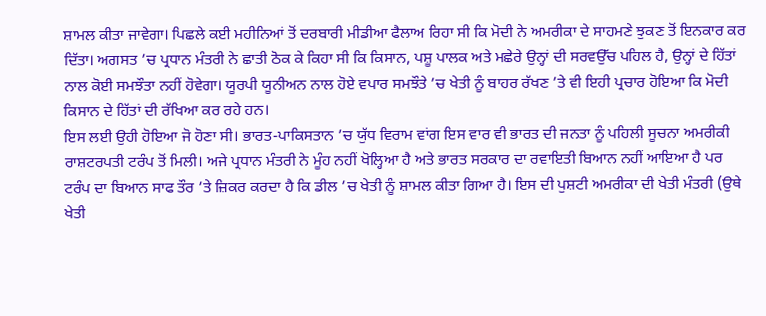ਸ਼ਾਮਲ ਕੀਤਾ ਜਾਵੇਗਾ। ਪਿਛਲੇ ਕਈ ਮਹੀਨਿਆਂ ਤੋਂ ਦਰਬਾਰੀ ਮੀਡੀਆ ਫੈਲਾਅ ਰਿਹਾ ਸੀ ਕਿ ਮੋਦੀ ਨੇ ਅਮਰੀਕਾ ਦੇ ਸਾਹਮਣੇ ਝੁਕਣ ਤੋਂ ਇਨਕਾਰ ਕਰ ਦਿੱਤਾ। ਅਗਸਤ ’ਚ ਪ੍ਰਧਾਨ ਮੰਤਰੀ ਨੇ ਛਾਤੀ ਠੋਕ ਕੇ ਕਿਹਾ ਸੀ ਕਿ ਕਿਸਾਨ, ਪਸ਼ੂ ਪਾਲਕ ਅਤੇ ਮਛੇਰੇ ਉਨ੍ਹਾਂ ਦੀ ਸਰਵਉੱਚ ਪਹਿਲ ਹੈ, ਉਨ੍ਹਾਂ ਦੇ ਹਿੱਤਾਂ ਨਾਲ ਕੋਈ ਸਮਝੌਤਾ ਨਹੀਂ ਹੋਵੇਗਾ। ਯੂਰਪੀ ਯੂਨੀਅਨ ਨਾਲ ਹੋਏ ਵਪਾਰ ਸਮਝੌਤੇ ’ਚ ਖੇਤੀ ਨੂੰ ਬਾਹਰ ਰੱਖਣ ’ਤੇ ਵੀ ਇਹੀ ਪ੍ਰਚਾਰ ਹੋਇਆ ਕਿ ਮੋਦੀ ਕਿਸਾਨ ਦੇ ਹਿੱਤਾਂ ਦੀ ਰੱਖਿਆ ਕਰ ਰਹੇ ਹਨ।
ਇਸ ਲਈ ਉਹੀ ਹੋਇਆ ਜੋ ਹੋਣਾ ਸੀ। ਭਾਰਤ-ਪਾਕਿਸਤਾਨ ’ਚ ਯੁੱਧ ਵਿਰਾਮ ਵਾਂਗ ਇਸ ਵਾਰ ਵੀ ਭਾਰਤ ਦੀ ਜਨਤਾ ਨੂੰ ਪਹਿਲੀ ਸੂਚਨਾ ਅਮਰੀਕੀ ਰਾਸ਼ਟਰਪਤੀ ਟਰੰਪ ਤੋਂ ਮਿਲੀ। ਅਜੇ ਪ੍ਰਧਾਨ ਮੰਤਰੀ ਨੇ ਮੂੰਹ ਨਹੀਂ ਖੋਲ੍ਹਿਆ ਹੈ ਅਤੇ ਭਾਰਤ ਸਰਕਾਰ ਦਾ ਰਵਾਇਤੀ ਬਿਆਨ ਨਹੀਂ ਆਇਆ ਹੈ ਪਰ ਟਰੰਪ ਦਾ ਬਿਆਨ ਸਾਫ ਤੌਰ ’ਤੇ ਜ਼ਿਕਰ ਕਰਦਾ ਹੈ ਕਿ ਡੀਲ ’ਚ ਖੇਤੀ ਨੂੰ ਸ਼ਾਮਲ ਕੀਤਾ ਗਿਆ ਹੈ। ਇਸ ਦੀ ਪੁਸ਼ਟੀ ਅਮਰੀਕਾ ਦੀ ਖੇਤੀ ਮੰਤਰੀ (ਉਥੇ ਖੇਤੀ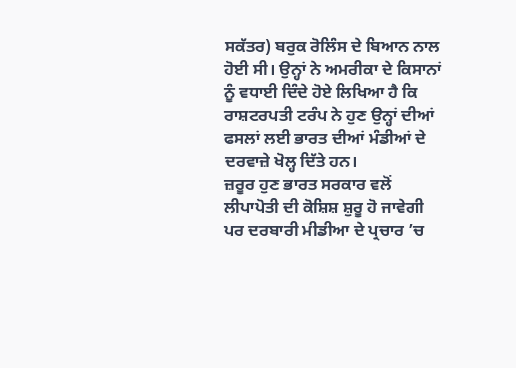ਸਕੱਤਰ) ਬਰੁਕ ਰੋਲਿੰਸ ਦੇ ਬਿਆਨ ਨਾਲ ਹੋਈ ਸੀ। ਉਨ੍ਹਾਂ ਨੇ ਅਮਰੀਕਾ ਦੇ ਕਿਸਾਨਾਂ ਨੂੰ ਵਧਾਈ ਦਿੰਦੇ ਹੋਏ ਲਿਖਿਆ ਹੈ ਕਿ ਰਾਸ਼ਟਰਪਤੀ ਟਰੰਪ ਨੇ ਹੁਣ ਉਨ੍ਹਾਂ ਦੀਆਂ ਫਸਲਾਂ ਲਈ ਭਾਰਤ ਦੀਆਂ ਮੰਡੀਆਂ ਦੇ ਦਰਵਾਜ਼ੇ ਖੋਲ੍ਹ ਦਿੱਤੇ ਹਨ।
ਜ਼ਰੂਰ ਹੁਣ ਭਾਰਤ ਸਰਕਾਰ ਵਲੋਂ ਲੀਪਾਪੋਤੀ ਦੀ ਕੋਸ਼ਿਸ਼ ਸ਼ੁਰੂ ਹੋ ਜਾਵੇਗੀ ਪਰ ਦਰਬਾਰੀ ਮੀਡੀਆ ਦੇ ਪ੍ਰਚਾਰ ’ਚ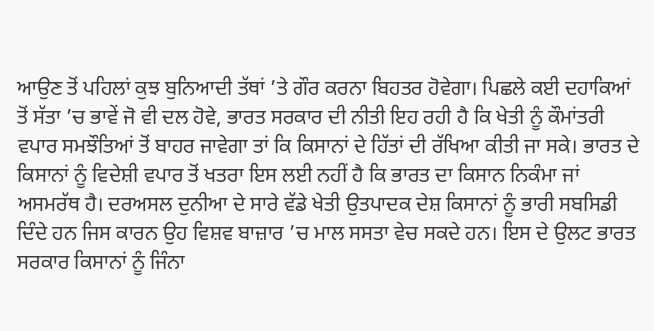ਆਉਣ ਤੋਂ ਪਹਿਲਾਂ ਕੁਝ ਬੁਨਿਆਦੀ ਤੱਥਾਂ ’ਤੇ ਗੌਰ ਕਰਨਾ ਬਿਹਤਰ ਹੋਵੇਗਾ। ਪਿਛਲੇ ਕਈ ਦਹਾਕਿਆਂ ਤੋਂ ਸੱਤਾ ’ਚ ਭਾਵੇਂ ਜੋ ਵੀ ਦਲ ਹੋਵੇ, ਭਾਰਤ ਸਰਕਾਰ ਦੀ ਨੀਤੀ ਇਹ ਰਹੀ ਹੈ ਕਿ ਖੇਤੀ ਨੂੰ ਕੌਮਾਂਤਰੀ ਵਪਾਰ ਸਮਝੌਤਿਆਂ ਤੋਂ ਬਾਹਰ ਜਾਵੇਗਾ ਤਾਂ ਕਿ ਕਿਸਾਨਾਂ ਦੇ ਹਿੱਤਾਂ ਦੀ ਰੱਖਿਆ ਕੀਤੀ ਜਾ ਸਕੇ। ਭਾਰਤ ਦੇ ਕਿਸਾਨਾਂ ਨੂੰ ਵਿਦੇਸ਼ੀ ਵਪਾਰ ਤੋਂ ਖਤਰਾ ਇਸ ਲਈ ਨਹੀਂ ਹੈ ਕਿ ਭਾਰਤ ਦਾ ਕਿਸਾਨ ਨਿਕੰਮਾ ਜਾਂ ਅਸਮਰੱਥ ਹੈ। ਦਰਅਸਲ ਦੁਨੀਆ ਦੇ ਸਾਰੇ ਵੱਡੇ ਖੇਤੀ ਉਤਪਾਦਕ ਦੇਸ਼ ਕਿਸਾਨਾਂ ਨੂੰ ਭਾਰੀ ਸਬਸਿਡੀ ਦਿੰਦੇ ਹਨ ਜਿਸ ਕਾਰਨ ਉਹ ਵਿਸ਼ਵ ਬਾਜ਼ਾਰ ’ਚ ਮਾਲ ਸਸਤਾ ਵੇਚ ਸਕਦੇ ਹਨ। ਇਸ ਦੇ ਉਲਟ ਭਾਰਤ ਸਰਕਾਰ ਕਿਸਾਨਾਂ ਨੂੰ ਜਿੰਨਾ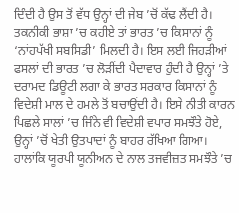ਦਿੰਦੀ ਹੈ ਉਸ ਤੋਂ ਵੱਧ ਉਨ੍ਹਾਂ ਦੀ ਜੇਬ ’ਚੋਂ ਕੱਢ ਲੈਂਦੀ ਹੈ। ਤਕਨੀਕੀ ਭਾਸ਼ਾ ’ਚ ਕਹੀਏ ਤਾਂ ਭਾਰਤ ’ਚ ਕਿਸਾਨਾਂ ਨੂੰ ‘ਨਾਂਹਪੱਖੀ ਸਬਸਿਡੀ’ ਮਿਲਦੀ ਹੈ। ਇਸ ਲਈ ਜਿਹੜੀਆਂ ਫਸਲਾਂ ਦੀ ਭਾਰਤ ’ਚ ਲੋੜੀਂਦੀ ਪੈਦਾਵਾਰ ਹੁੰਦੀ ਹੈ ਉਨ੍ਹਾਂ ’ਤੇ ਦਰਾਮਦ ਡਿਊਟੀ ਲਗਾ ਕੇ ਭਾਰਤ ਸਰਕਾਰ ਕਿਸਾਨਾਂ ਨੂੰ ਵਿਦੇਸ਼ੀ ਮਾਲ ਦੇ ਹਮਲੇ ਤੋਂ ਬਚਾਉਂਦੀ ਹੈ। ਇਸੇ ਨੀਤੀ ਕਾਰਨ ਪਿਛਲੇ ਸਾਲਾਂ ’ਚ ਜਿੰਨੇ ਵੀ ਵਿਦੇਸ਼ੀ ਵਪਾਰ ਸਮਝੌਤੇ ਹੋਏ, ਉਨ੍ਹਾਂ ’ਚੋਂ ਖੇਤੀ ਉਤਪਾਦਾਂ ਨੂੰ ਬਾਹਰ ਰੱਖਿਆ ਗਿਆ। ਹਾਲਾਂਕਿ ਯੂਰਪੀ ਯੂਨੀਅਨ ਦੇ ਨਾਲ ਤਜਵੀਜ਼ਤ ਸਮਝੌਤੇ ’ਚ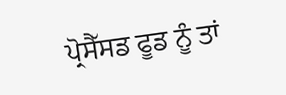ਪ੍ਰੋਸੈੱਸਡ ਫੂਡ ਨੂੰ ਤਾਂ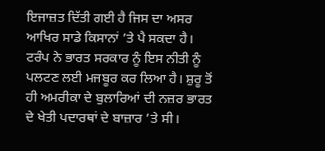ਇਜਾਜ਼ਤ ਦਿੱਤੀ ਗਈ ਹੈ ਜਿਸ ਦਾ ਅਸਰ ਆਖਿਰ ਸਾਡੇ ਕਿਸਾਨਾਂ ’ਤੇ ਪੈ ਸਕਦਾ ਹੈ।
ਟਰੰਪ ਨੇ ਭਾਰਤ ਸਰਕਾਰ ਨੂੰ ਇਸ ਨੀਤੀ ਨੂੰ ਪਲਟਣ ਲਈ ਮਜਬੂਰ ਕਰ ਲਿਆ ਹੈ। ਸ਼ੁਰੂ ਤੋਂ ਹੀ ਅਮਰੀਕਾ ਦੇ ਬੁਲਾਰਿਆਂ ਦੀ ਨਜ਼ਰ ਭਾਰਤ ਦੇ ਖੇਤੀ ਪਦਾਰਥਾਂ ਦੇ ਬਾਜ਼ਾਰ ’ਤੇ ਸੀ।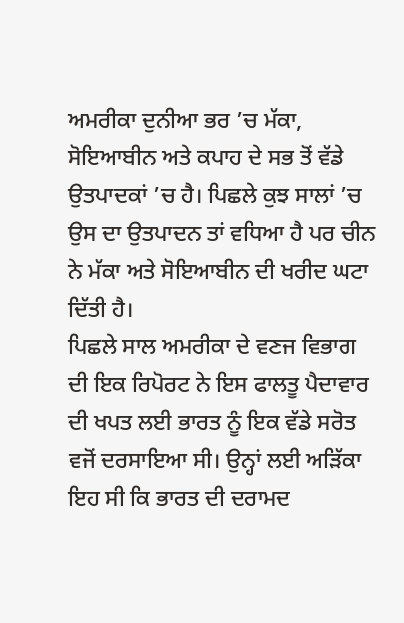ਅਮਰੀਕਾ ਦੁਨੀਆ ਭਰ ’ਚ ਮੱਕਾ, ਸੋਇਆਬੀਨ ਅਤੇ ਕਪਾਹ ਦੇ ਸਭ ਤੋਂ ਵੱਡੇ ਉਤਪਾਦਕਾਂ ’ਚ ਹੈ। ਪਿਛਲੇ ਕੁਝ ਸਾਲਾਂ ’ਚ ਉਸ ਦਾ ਉਤਪਾਦਨ ਤਾਂ ਵਧਿਆ ਹੈ ਪਰ ਚੀਨ ਨੇ ਮੱਕਾ ਅਤੇ ਸੋਇਆਬੀਨ ਦੀ ਖਰੀਦ ਘਟਾ ਦਿੱਤੀ ਹੈ।
ਪਿਛਲੇ ਸਾਲ ਅਮਰੀਕਾ ਦੇ ਵਣਜ ਵਿਭਾਗ ਦੀ ਇਕ ਰਿਪੋਰਟ ਨੇ ਇਸ ਫਾਲਤੂ ਪੈਦਾਵਾਰ ਦੀ ਖਪਤ ਲਈ ਭਾਰਤ ਨੂੰ ਇਕ ਵੱਡੇ ਸਰੋਤ ਵਜੋਂ ਦਰਸਾਇਆ ਸੀ। ਉਨ੍ਹਾਂ ਲਈ ਅੜਿੱਕਾ ਇਹ ਸੀ ਕਿ ਭਾਰਤ ਦੀ ਦਰਾਮਦ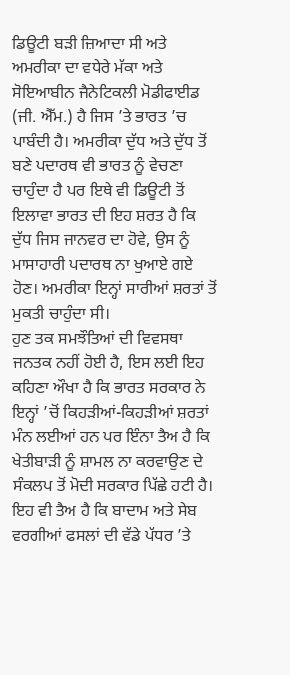ਡਿਊਟੀ ਬੜੀ ਜ਼ਿਆਦਾ ਸੀ ਅਤੇ ਅਮਰੀਕਾ ਦਾ ਵਧੇਰੇ ਮੱਕਾ ਅਤੇ ਸੋਇਆਬੀਨ ਜੈਨੇਟਿਕਲੀ ਮੋਡੀਫਾਈਡ (ਜੀ. ਐੱਮ.) ਹੈ ਜਿਸ ’ਤੇ ਭਾਰਤ ’ਚ ਪਾਬੰਦੀ ਹੈ। ਅਮਰੀਕਾ ਦੁੱਧ ਅਤੇ ਦੁੱਧ ਤੋਂ ਬਣੇ ਪਦਾਰਥ ਵੀ ਭਾਰਤ ਨੂੰ ਵੇਚਣਾ ਚਾਹੁੰਦਾ ਹੈ ਪਰ ਇਥੇ ਵੀ ਡਿਊਟੀ ਤੋਂ ਇਲਾਵਾ ਭਾਰਤ ਦੀ ਇਹ ਸ਼ਰਤ ਹੈ ਕਿ ਦੁੱਧ ਜਿਸ ਜਾਨਵਰ ਦਾ ਹੋਵੇ, ਉਸ ਨੂੰ ਮਾਸਾਹਾਰੀ ਪਦਾਰਥ ਨਾ ਖੁਆਏ ਗਏ ਹੋਣ। ਅਮਰੀਕਾ ਇਨ੍ਹਾਂ ਸਾਰੀਆਂ ਸ਼ਰਤਾਂ ਤੋਂ ਮੁਕਤੀ ਚਾਹੁੰਦਾ ਸੀ।
ਹੁਣ ਤਕ ਸਮਝੌਤਿਆਂ ਦੀ ਵਿਵਸਥਾ ਜਨਤਕ ਨਹੀਂ ਹੋਈ ਹੈ, ਇਸ ਲਈ ਇਹ ਕਹਿਣਾ ਔਖਾ ਹੈ ਕਿ ਭਾਰਤ ਸਰਕਾਰ ਨੇ ਇਨ੍ਹਾਂ ’ਚੋਂ ਕਿਹੜੀਆਂ-ਕਿਹੜੀਆਂ ਸ਼ਰਤਾਂ ਮੰਨ ਲਈਆਂ ਹਨ ਪਰ ਇੰਨਾ ਤੈਅ ਹੈ ਕਿ ਖੇਤੀਬਾੜੀ ਨੂੰ ਸ਼ਾਮਲ ਨਾ ਕਰਵਾਉਣ ਦੇ ਸੰਕਲਪ ਤੋਂ ਮੋਦੀ ਸਰਕਾਰ ਪਿੱਛੇ ਹਟੀ ਹੈ। ਇਹ ਵੀ ਤੈਅ ਹੈ ਕਿ ਬਾਦਾਮ ਅਤੇ ਸੇਬ ਵਰਗੀਆਂ ਫਸਲਾਂ ਦੀ ਵੱਡੇ ਪੱਧਰ ’ਤੇ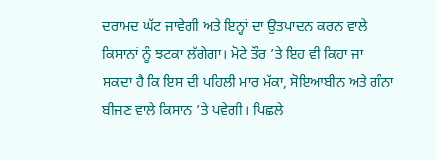ਦਰਾਮਦ ਘੱਟ ਜਾਵੇਗੀ ਅਤੇ ਇਨ੍ਹਾਂ ਦਾ ਉਤਪਾਦਨ ਕਰਨ ਵਾਲੇ ਕਿਸਾਨਾਂ ਨੂੰ ਝਟਕਾ ਲੱਗੇਗਾ। ਮੋਟੇ ਤੌਰ ’ਤੇ ਇਹ ਵੀ ਕਿਹਾ ਜਾ ਸਕਦਾ ਹੈ ਕਿ ਇਸ ਦੀ ਪਹਿਲੀ ਮਾਰ ਮੱਕਾ, ਸੋਇਆਬੀਨ ਅਤੇ ਗੰਨਾ ਬੀਜਣ ਵਾਲੇ ਕਿਸਾਨ ’ਤੇ ਪਵੇਗੀ। ਪਿਛਲੇ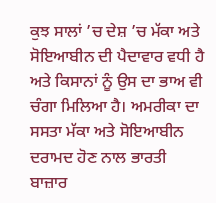ਕੁਝ ਸਾਲਾਂ ’ਚ ਦੇਸ਼ ’ਚ ਮੱਕਾ ਅਤੇ ਸੋਇਆਬੀਨ ਦੀ ਪੈਦਾਵਾਰ ਵਧੀ ਹੈ ਅਤੇ ਕਿਸਾਨਾਂ ਨੂੰ ਉਸ ਦਾ ਭਾਅ ਵੀ ਚੰਗਾ ਮਿਲਿਆ ਹੈ। ਅਮਰੀਕਾ ਦਾ ਸਸਤਾ ਮੱਕਾ ਅਤੇ ਸੋਇਆਬੀਨ ਦਰਾਮਦ ਹੋਣ ਨਾਲ ਭਾਰਤੀ ਬਾਜ਼ਾਰ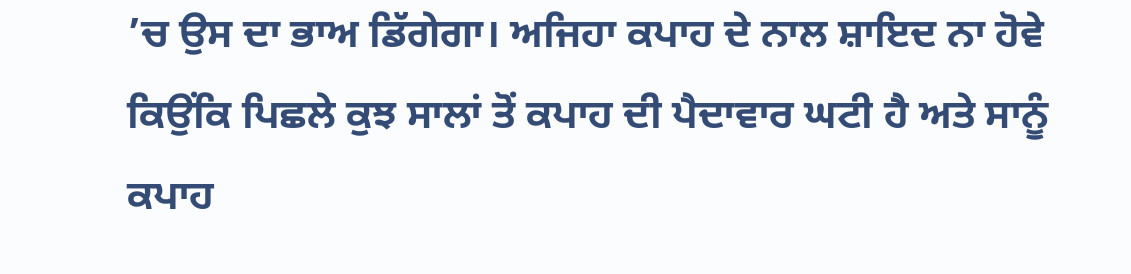’ਚ ਉਸ ਦਾ ਭਾਅ ਡਿੱਗੇਗਾ। ਅਜਿਹਾ ਕਪਾਹ ਦੇ ਨਾਲ ਸ਼ਾਇਦ ਨਾ ਹੋਵੇ ਕਿਉਂਕਿ ਪਿਛਲੇ ਕੁਝ ਸਾਲਾਂ ਤੋਂ ਕਪਾਹ ਦੀ ਪੈਦਾਵਾਰ ਘਟੀ ਹੈ ਅਤੇ ਸਾਨੂੰ ਕਪਾਹ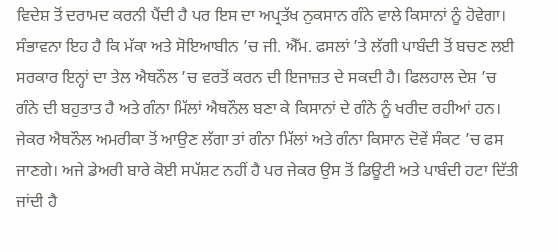ਵਿਦੇਸ਼ ਤੋਂ ਦਰਾਮਦ ਕਰਨੀ ਪੈਂਦੀ ਹੈ ਪਰ ਇਸ ਦਾ ਅਪ੍ਰਤੱਖ ਨੁਕਸਾਨ ਗੰਨੇ ਵਾਲੇ ਕਿਸਾਨਾਂ ਨੂੰ ਹੋਵੇਗਾ। ਸੰਭਾਵਨਾ ਇਹ ਹੈ ਕਿ ਮੱਕਾ ਅਤੇ ਸੋਇਆਬੀਨ ’ਚ ਜੀ. ਐੱਮ. ਫਸਲਾਂ ’ਤੇ ਲੱਗੀ ਪਾਬੰਦੀ ਤੋਂ ਬਚਣ ਲਈ ਸਰਕਾਰ ਇਨ੍ਹਾਂ ਦਾ ਤੇਲ ਐਥਨੌਲ ’ਚ ਵਰਤੋਂ ਕਰਨ ਦੀ ਇਜਾਜ਼ਤ ਦੇ ਸਕਦੀ ਹੈ। ਫਿਲਹਾਲ ਦੇਸ਼ ’ਚ ਗੰਨੇ ਦੀ ਬਹੁਤਾਤ ਹੈ ਅਤੇ ਗੰਨਾ ਮਿੱਲਾਂ ਐਥਨੌਲ ਬਣਾ ਕੇ ਕਿਸਾਨਾਂ ਦੇ ਗੰਨੇ ਨੂੰ ਖਰੀਦ ਰਹੀਆਂ ਹਨ। ਜੇਕਰ ਐਥਨੌਲ ਅਮਰੀਕਾ ਤੋਂ ਆਉਣ ਲੱਗਾ ਤਾਂ ਗੰਨਾ ਮਿੱਲਾਂ ਅਤੇ ਗੰਨਾ ਕਿਸਾਨ ਦੋਵੇਂ ਸੰਕਟ ’ਚ ਫਸ ਜਾਣਗੇ। ਅਜੇ ਡੇਅਰੀ ਬਾਰੇ ਕੋਈ ਸਪੱਸ਼ਟ ਨਹੀਂ ਹੈ ਪਰ ਜੇਕਰ ਉਸ ਤੋਂ ਡਿਊਟੀ ਅਤੇ ਪਾਬੰਦੀ ਹਟਾ ਦਿੱਤੀ ਜਾਂਦੀ ਹੈ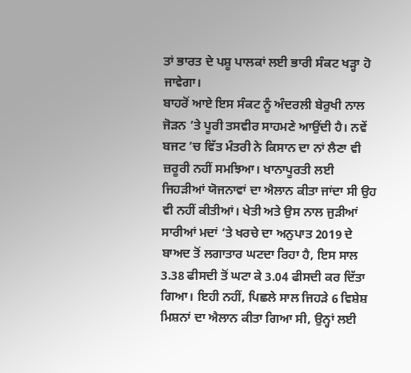ਤਾਂ ਭਾਰਤ ਦੇ ਪਸ਼ੂ ਪਾਲਕਾਂ ਲਈ ਭਾਰੀ ਸੰਕਟ ਖੜ੍ਹਾ ਹੋ ਜਾਵੇਗਾ।
ਬਾਹਰੋਂ ਆਏ ਇਸ ਸੰਕਟ ਨੂੰ ਅੰਦਰਲੀ ਬੇਰੁਖੀ ਨਾਲ ਜੋੜਨ ’ਤੇ ਪੂਰੀ ਤਸਵੀਰ ਸਾਹਮਣੇ ਆਉਂਦੀ ਹੈ। ਨਵੇਂ ਬਜਟ ’ਚ ਵਿੱਤ ਮੰਤਰੀ ਨੇ ਕਿਸਾਨ ਦਾ ਨਾਂ ਲੈਣਾ ਵੀ ਜ਼ਰੂਰੀ ਨਹੀਂ ਸਮਝਿਆ। ਖਾਨਾਪੂਰਤੀ ਲਈ ਜਿਹੜੀਆਂ ਯੋਜਨਾਵਾਂ ਦਾ ਐਲਾਨ ਕੀਤਾ ਜਾਂਦਾ ਸੀ ਉਹ ਵੀ ਨਹੀਂ ਕੀਤੀਆਂ। ਖੇਤੀ ਅਤੇ ਉਸ ਨਾਲ ਜੁੜੀਆਂ ਸਾਰੀਆਂ ਮਦਾਂ ’ਤੇ ਖਰਚੇ ਦਾ ਅਨੁਪਾਤ 2019 ਦੇ ਬਾਅਦ ਤੋਂ ਲਗਾਤਾਰ ਘਟਦਾ ਰਿਹਾ ਹੈ, ਇਸ ਸਾਲ 3.38 ਫੀਸਦੀ ਤੋਂ ਘਟਾ ਕੇ 3.04 ਫੀਸਦੀ ਕਰ ਦਿੱਤਾ ਗਿਆ। ਇਹੀ ਨਹੀਂ, ਪਿਛਲੇ ਸਾਲ ਜਿਹੜੇ 6 ਵਿਸ਼ੇਸ਼ ਮਿਸ਼ਨਾਂ ਦਾ ਐਲਾਨ ਕੀਤਾ ਗਿਆ ਸੀ, ਉਨ੍ਹਾਂ ਲਈ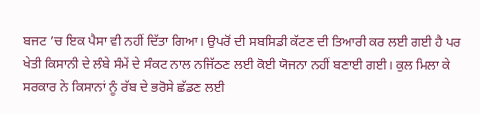ਬਜਟ ’ਚ ਇਕ ਪੈਸਾ ਵੀ ਨਹੀਂ ਦਿੱਤਾ ਗਿਆ। ਉਪਰੋਂ ਦੀ ਸਬਸਿਡੀ ਕੱਟਣ ਦੀ ਤਿਆਰੀ ਕਰ ਲਈ ਗਈ ਹੈ ਪਰ ਖੇਤੀ ਕਿਸਾਨੀ ਦੇ ਲੰਬੇ ਸੰਮੇਂ ਦੇ ਸੰਕਟ ਨਾਲ ਨਜਿੱਠਣ ਲਈ ਕੋਈ ਯੋਜਨਾ ਨਹੀਂ ਬਣਾਈ ਗਈ। ਕੁਲ ਮਿਲਾ ਕੇ ਸਰਕਾਰ ਨੇ ਕਿਸਾਨਾਂ ਨੂੰ ਰੱਬ ਦੇ ਭਰੋਸੇ ਛੱਡਣ ਲਈ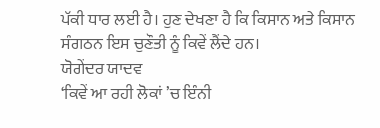ਪੱਕੀ ਧਾਰ ਲਈ ਹੈ। ਹੁਣ ਦੇਖਣਾ ਹੈ ਕਿ ਕਿਸਾਨ ਅਤੇ ਕਿਸਾਨ ਸੰਗਠਨ ਇਸ ਚੁਣੌਤੀ ਨੂੰ ਕਿਵੇਂ ਲੈਂਦੇ ਹਨ।
ਯੋਗੇਂਦਰ ਯਾਦਵ
‘ਕਿਵੇਂ ਆ ਰਹੀ ਲੋਕਾਂ ’ਚ ਇੰਨੀ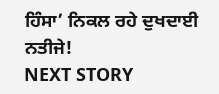ਹਿੰਸਾ’ ਨਿਕਲ ਰਹੇ ਦੁਖਦਾਈ ਨਤੀਜੇ!
NEXT STORY